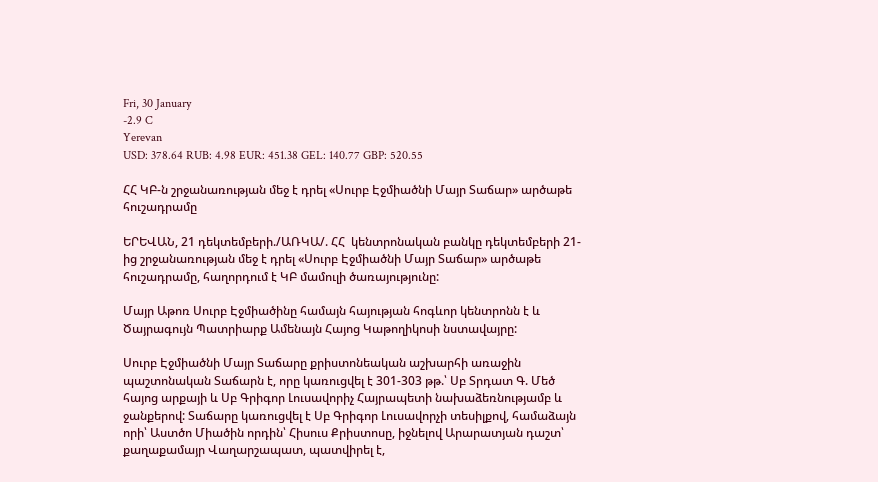Fri, 30 January
-2.9 C
Yerevan
USD: 378.64 RUB: 4.98 EUR: 451.38 GEL: 140.77 GBP: 520.55

ՀՀ ԿԲ-ն շրջանառության մեջ է դրել «Սուրբ Էջմիածնի Մայր Տաճար» արծաթե հուշադրամը

ԵՐԵՎԱՆ, 21 դեկտեմբերի./ԱՌԿԱ/. ՀՀ  կենտրոնական բանկը դեկտեմբերի 21-ից շրջանառության մեջ է դրել «Սուրբ Էջմիածնի Մայր Տաճար» արծաթե հուշադրամը, հաղորդում է ԿԲ մամուլի ծառայությունը:

Մայր Աթոռ Սուրբ Էջմիածինը համայն հայության հոգևոր կենտրոնն է և Ծայրագույն Պատրիարք Ամենայն Հայոց Կաթողիկոսի նստավայրը:

Սուրբ Էջմիածնի Մայր Տաճարը քրիստոնեական աշխարհի առաջին պաշտոնական Տաճարն է, որը կառուցվել է 301-303 թթ.՝ Սբ Տրդատ Գ. Մեծ հայոց արքայի և Սբ Գրիգոր Լուսավորիչ Հայրապետի նախաձեռնությամբ և ջանքերով: Տաճարը կառուցվել է Սբ Գրիգոր Լուսավորչի տեսիլքով, համաձայն որի՝ Աստծո Միածին որդին՝ Հիսուս Քրիստոսը, իջնելով Արարատյան դաշտ՝ քաղաքամայր Վաղարշապատ, պատվիրել է,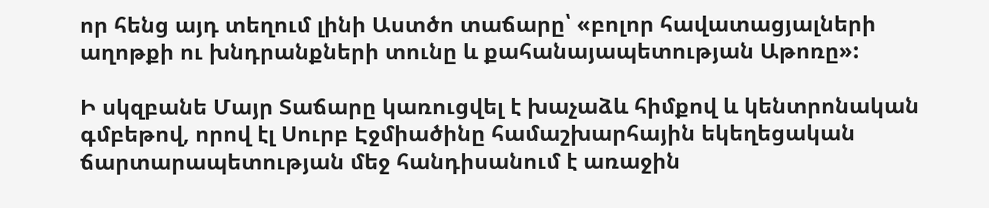որ հենց այդ տեղում լինի Աստծո տաճարը՝ «բոլոր հավատացյալների աղոթքի ու խնդրանքների տունը և քահանայապետության Աթոռը»:

Ի սկզբանե Մայր Տաճարը կառուցվել է խաչաձև հիմքով և կենտրոնական գմբեթով, որով էլ Սուրբ Էջմիածինը համաշխարհային եկեղեցական ճարտարապետության մեջ հանդիսանում է առաջին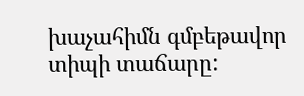խաչահիմն գմբեթավոր տիպի տաճարը: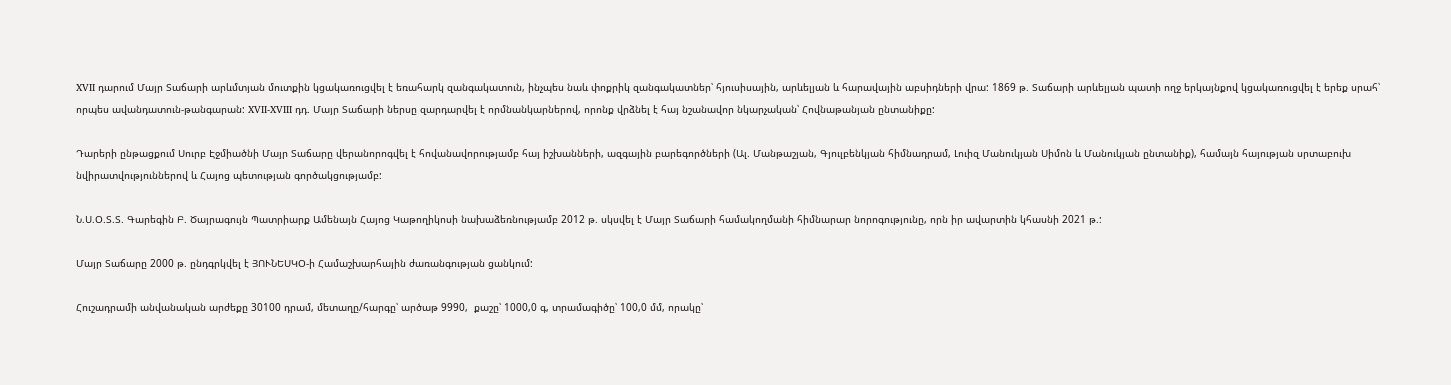XVII դարում Մայր Տաճարի արևմտյան մուտքին կցակառուցվել է եռահարկ զանգակատուն, ինչպես նաև փոքրիկ զանգակատներ՝ հյուսիսային, արևելյան և հարավային աբսիդների վրա: 1869 թ. Տաճարի արևելյան պատի ողջ երկայնքով կցակառուցվել է երեք սրահ՝ որպես ավանդատուն-թանգարան: XVII-XVIII դդ. Մայր Տաճարի ներսը զարդարվել է որմնանկարներով, որոնք վրձնել է հայ նշանավոր նկարչական՝ Հովնաթանյան ընտանիքը:

Դարերի ընթացքում Սուրբ Էջմիածնի Մայր Տաճարը վերանորոգվել է հովանավորությամբ հայ իշխանների, ազգային բարեգործների (Ալ. Մանթաշյան, Գյուլբենկյան հիմնադրամ, Լուիզ Մանուկյան Սիմոն և Մանուկյան ընտանիք), համայն հայության սրտաբուխ նվիրատվություններով և Հայոց պետության գործակցությամբ:

Ն.Ս.Օ.Տ.Տ. Գարեգին Բ. Ծայրագույն Պատրիարք Ամենայն Հայոց Կաթողիկոսի նախաձեռնությամբ 2012 թ. սկսվել է Մայր Տաճարի համակողմանի հիմնարար նորոգությունը, որն իր ավարտին կհասնի 2021 թ.:

Մայր Տաճարը 2000 թ. ընդգրկվել է ՅՈՒՆԵՍԿՕ-ի Համաշխարհային ժառանգության ցանկում:

Հուշադրամի անվանական արժեքը 30100 դրամ, մետաղը/հարգը՝ արծաթ 9990,  քաշը՝ 1000,0 գ, տրամագիծը՝ 100,0 մմ, որակը՝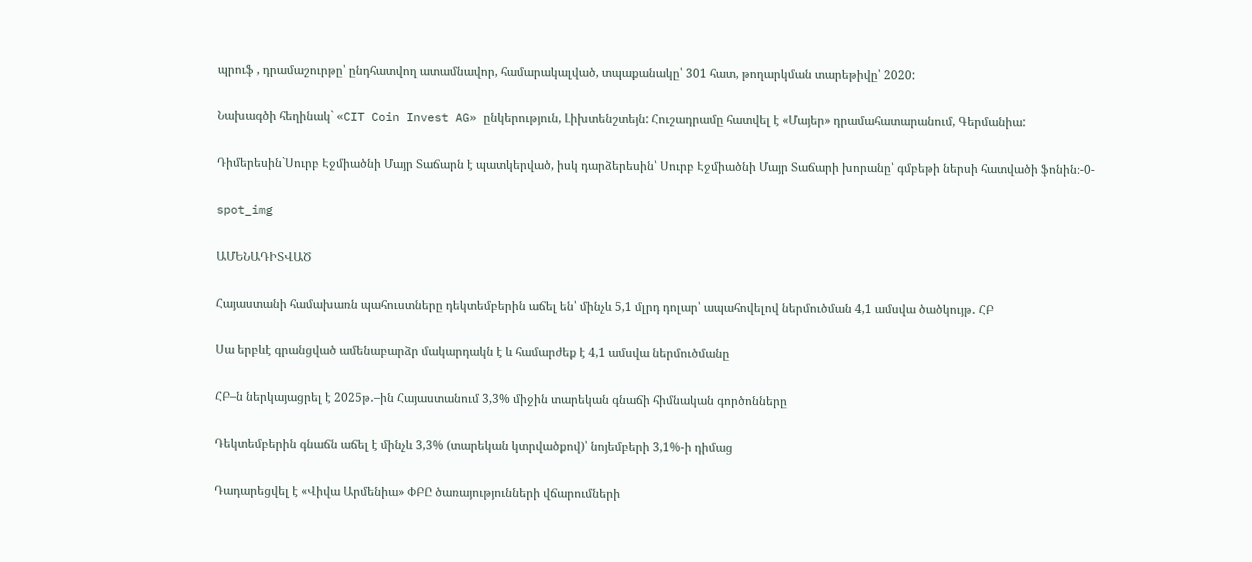պրուֆ , դրամաշուրթը՝ ընդհատվող ատամնավոր, համարակալված, տպաքանակը՝ 301 հատ, թողարկման տարեթիվը՝ 2020:

Նախագծի հեղինակ` «CIT Coin Invest AG» ընկերություն, Լիխտենշտեյն: Հուշադրամը հատվել է «Մայեր» դրամահատարանում, Գերմանիա:

Դիմերեսին`Սուրբ Էջմիածնի Մայր Տաճարն է պատկերված, իսկ դարձերեսին՝ Սուրբ Էջմիածնի Մայր Տաճարի խորանը՝ գմբեթի ներսի հատվածի ֆոնին։-0-

spot_img

ԱՄԵՆԱԴԻՏՎԱԾ

Հայաստանի համախառն պահուստները դեկտեմբերին աճել են՝ մինչև 5,1 մլրդ դոլար՝ ապահովելով ներմուծման 4,1 ամսվա ծածկույթ․ ՀԲ

Սա երբևէ գրանցված ամենաբարձր մակարդակն է և համարժեք է 4,1 ամսվա ներմուծմանը

ՀԲ–ն ներկայացրել է 2025թ․–ին Հայաստանում 3,3% միջին տարեկան գնաճի հիմնական գործոնները

Դեկտեմբերին գնաճն աճել է մինչև 3,3% (տարեկան կտրվածքով)՝ նոյեմբերի 3,1%-ի դիմաց

Դադարեցվել է «Վիվա Արմենիա» ՓԲԸ ծառայությունների վճարումների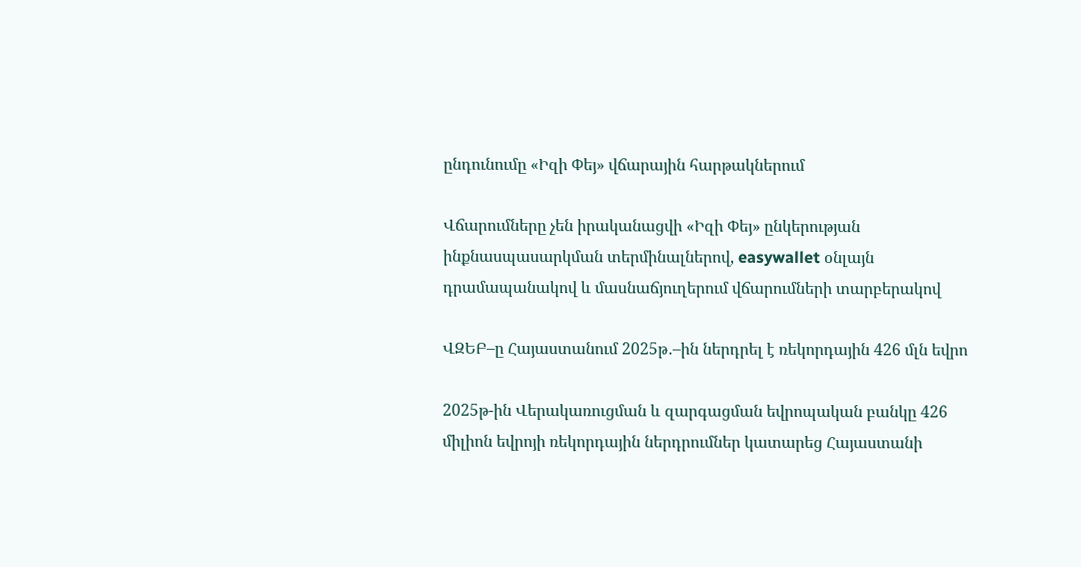ընդունումը «Իզի Փեյ» վճարային հարթակներում

Վճարումները չեն իրականացվի «Իզի Փեյ» ընկերության ինքնասպասարկման տերմինալներով, easywallet օնլայն դրամապանակով և մասնաճյուղերում վճարումների տարբերակով

ՎԶԵԲ–ը Հայաստանում 2025թ․–ին ներդրել է ռեկորդային 426 մլն եվրո

2025թ-ին Վերակառուցման և զարգացման եվրոպական բանկը 426 միլիոն եվրոյի ռեկորդային ներդրումներ կատարեց Հայաստանի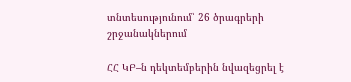տնտեսությունում՝ 26 ծրագրերի շրջանակներում

ՀՀ ԿԲ–ն դեկտեմբերին նվազեցրել է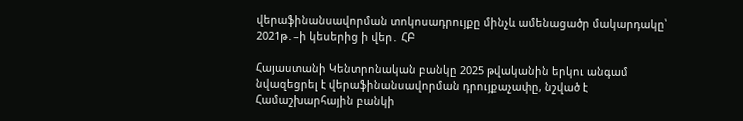վերաֆինանսավորման տոկոսադրույքը մինչև ամենացածր մակարդակը՝ 2021թ․–ի կեսերից ի վեր․ ՀԲ

Հայաստանի Կենտրոնական բանկը 2025 թվականին երկու անգամ նվազեցրել է վերաֆինանսավորման դրույքաչափը, նշված է Համաշխարհային բանկի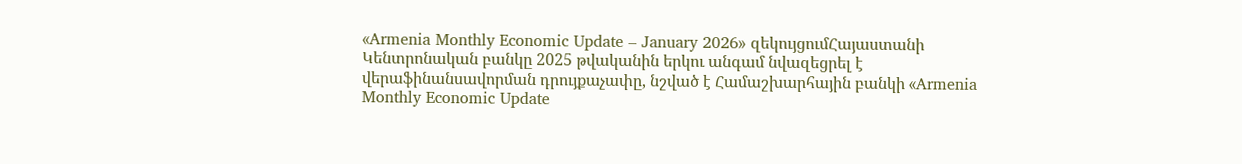«Armenia Monthly Economic Update – January 2026» զեկույցումՀայաստանի Կենտրոնական բանկը 2025 թվականին երկու անգամ նվազեցրել է վերաֆինանսավորման դրույքաչափը, նշված է Համաշխարհային բանկի «Armenia Monthly Economic Update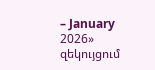– January 2026» զեկույցում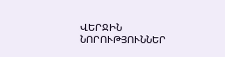ՎԵՐՋԻՆ ՆՈՐՈՒԹՅՈՒՆՆԵՐ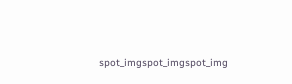spot_imgspot_imgspot_img